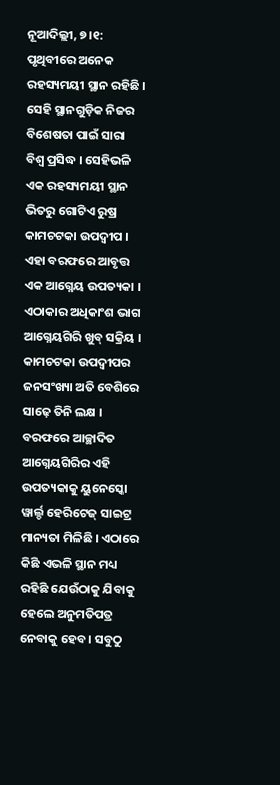ନୂଆଦିଲ୍ଲୀ, ୭।୧: ପୃଥିବୀରେ ଅନେକ ରହସ୍ୟମୟୀ ସ୍ଥାନ ରହିଛି । ସେହି ସ୍ଥାନଗୁଡ଼ିକ ନିଜର ବିଶେଷତା ପାଇଁ ସାରା ବିଶ୍ୱ ପ୍ରସିଦ୍ଧ । ସେହିଭଳି ଏକ ରହସ୍ୟମୟୀ ସ୍ଥାନ ଭିତରୁ ଗୋଟିଏ ରୁଷ୍ର କାମଚଟକା ଉପଦ୍ୱୀପ । ଏହା ବରଫରେ ଆବୃତ୍ତ ଏକ ଆଗ୍ନେୟ ଉପତ୍ୟକା । ଏଠାକାର ଅଧିକାଂଶ ଭାଗ ଆଗ୍ନେୟଗିରି ଖୁବ୍ ସକ୍ରିୟ । କାମଚଟକା ଉପଦ୍ୱୀପର ଜନସଂଖ୍ୟା ଅତି ବେଶିରେ ସାଢ଼େ ତିନି ଲକ୍ଷ । ବରଫରେ ଆଚ୍ଛାଦିତ ଆଗ୍ନେୟଗିରିର ଏହି ଉପତ୍ୟକାକୁ ୟୁନେସ୍କୋ ୱାର୍ଲ୍ଡ ହେରିଟେଜ୍ ସାଇଟ୍ର ମାନ୍ୟତା ମିଳିଛି । ଏଠାରେ କିଛି ଏଭଳି ସ୍ଥାନ ମଧ୍ୟ ରହିଛି ଯେଉଁଠାକୁ ଯିବାକୁ ହେଲେ ଅନୁମତିପତ୍ର ନେବାକୁ ହେବ । ସବୁଠୁ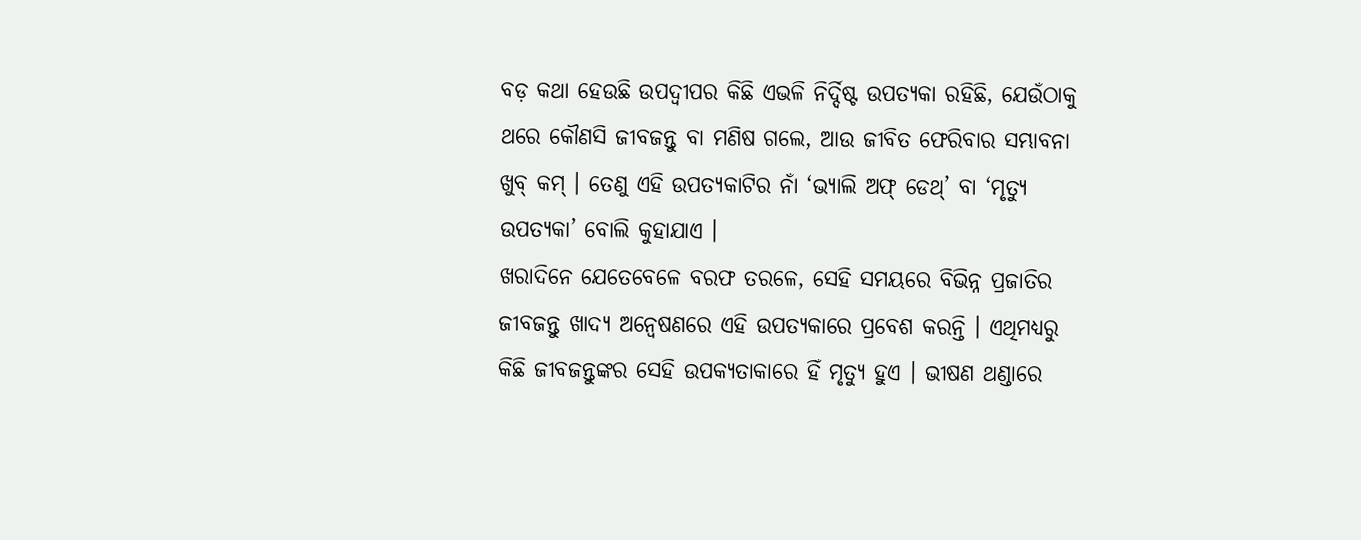ବଡ଼ କଥା ହେଉଛି ଉପଦ୍ୱୀପର କିଛି ଏଭଳି ନିର୍ଦ୍ଦିଷ୍ଟ ଉପତ୍ୟକା ରହିଛି, ଯେଉଁଠାକୁ ଥରେ କୌଣସି ଜୀବଜନ୍ତୁ ବା ମଣିଷ ଗଲେ, ଆଉ ଜୀବିତ ଫେରିବାର ସମ୍ଭାବନା ଖୁବ୍ କମ୍ । ତେଣୁ ଏହି ଉପତ୍ୟକାଟିର ନାଁ ‘ଭ୍ୟାଲି ଅଫ୍ ଡେଥ୍’ ବା ‘ମୃତ୍ୟୁ ଉପତ୍ୟକା’ ବୋଲି କୁହାଯାଏ ।
ଖରାଦିନେ ଯେତେବେଳେ ବରଫ ତରଳେ, ସେହି ସମୟରେ ବିଭିନ୍ନ ପ୍ରଜାତିର ଜୀବଜନ୍ତୁ ଖାଦ୍ୟ ଅନ୍ୱେଷଣରେ ଏହି ଉପତ୍ୟକାରେ ପ୍ରବେଶ କରନ୍ତି । ଏଥିମଧ୍ୟରୁ କିଛି ଜୀବଜନ୍ତୁଙ୍କର ସେହି ଉପକ୍ୟତାକାରେ ହିଁ ମୃତ୍ୟୁ ହୁଏ । ଭୀଷଣ ଥଣ୍ଡାରେ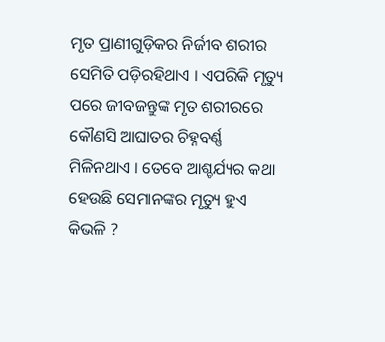ମୃତ ପ୍ରାଣୀଗୁଡ଼ିକର ନିର୍ଜୀବ ଶରୀର ସେମିତି ପଡ଼ିରହିଥାଏ । ଏପରିକି ମୃତ୍ୟୁ ପରେ ଜୀବଜନ୍ତୁଙ୍କ ମୃତ ଶରୀରରେ କୌଣସି ଆଘାତର ଚିହ୍ନବର୍ଣ୍ଣ ମିଳିନଥାଏ । ତେବେ ଆଶ୍ଚର୍ଯ୍ୟର କଥା ହେଉଛି ସେମାନଙ୍କର ମୃତ୍ୟୁ ହୁଏ କିଭଳି ?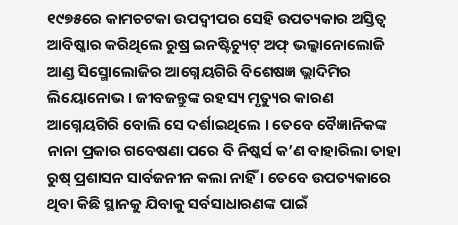୧୯୭୫ରେ କାମଚଟକା ଉପଦ୍ୱୀପର ସେହି ଉପତ୍ୟକାର ଅସ୍ତିତ୍ୱ ଆବିଷ୍କାର କରିଥିଲେ ରୁଷ୍ର ଇନଷ୍ଟିଚ୍ୟୁଟ୍ ଅଫ୍ ଭଲ୍କାନୋଲୋଜି ଆଣ୍ଡ ସିସ୍ମୋଲୋଜିର ଆଗ୍ନେୟଗିରି ବିଶେଷଜ୍ଞ ଭ୍ଲାଦିମିର ଲିୟୋନୋଭ । ଜୀବଜନ୍ତୁଙ୍କ ରହସ୍ୟ ମୃତ୍ୟୁର କାରଣ ଆଗ୍ନେୟଗିରି ବୋଲି ସେ ଦର୍ଶାଇଥିଲେ । ତେବେ ବୈଜ୍ଞାନିକଙ୍କ ନାନା ପ୍ରକାର ଗବେଷଣା ପରେ ବି ନିଷ୍କର୍ସ କ’ଣ ବାହାରିଲା ତାହା ରୁଷ୍ ପ୍ରଶାସନ ସାର୍ବଜନୀନ କଲା ନାହିଁ । ତେବେ ଉପତ୍ୟକାରେ ଥିବା କିଛି ସ୍ଥାନକୁ ଯିବାକୁ ସର୍ବସାଧାରଣଙ୍କ ପାଇଁ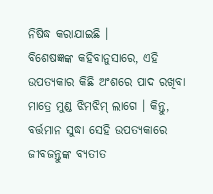ନିଷିଦ୍ଧ କରାଯାଇଛି ।
ବିଶେଷଜ୍ଞଙ୍କ କହିବାନୁସାରେ, ଏହି ଉପତ୍ୟକାର କିଛି ଅଂଶରେ ପାଦ ରଖିବା ମାତ୍ରେ ମୁଣ୍ଡ ଝିମଝିମ୍ ଲାଗେ । କିନ୍ତୁ, ବର୍ତ୍ତମାନ ସୁଦ୍ଧା ସେହି ଉପତ୍ୟକାରେ ଜୀବଜନ୍ତୁଙ୍କ ବ୍ୟତୀତ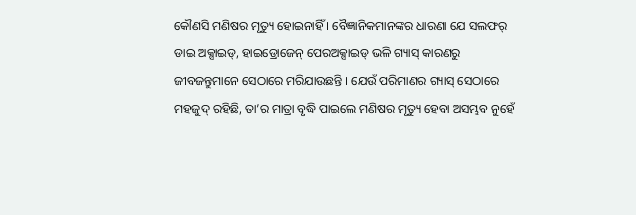କୌଣସି ମଣିଷର ମୃତ୍ୟୁ ହୋଇନାହିଁ । ବୈଜ୍ଞାନିକମାନଙ୍କର ଧାରଣା ଯେ ସଲଫର୍ ଡାଇ ଅକ୍ସାଇଡ୍, ହାଇଡ୍ରୋଜେନ୍ ପେରଅକ୍ସାଇଡ୍ ଭଳି ଗ୍ୟାସ୍ କାରଣରୁ ଜୀବଜନ୍ତୁମାନେ ସେଠାରେ ମରିଯାଉଛନ୍ତି । ଯେଉଁ ପରିମାଣର ଗ୍ୟାସ୍ ସେଠାରେ ମହଜୁଦ୍ ରହିଛି, ତା’ର ମାତ୍ରା ବୃଦ୍ଧି ପାଇଲେ ମଣିଷର ମୃତ୍ୟୁ ହେବା ଅସମ୍ଭବ ନୁହେଁ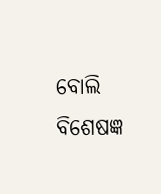ବୋଲି ବିଶେଷଜ୍ଞ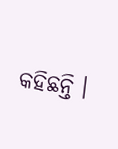କହିଛନ୍ତି ।